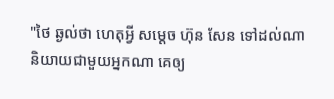"ថៃ ឆ្ងល់ថា ហេតុអ្វី សម្តេច ហ៊ុន សែន ទៅដល់ណា និយាយជាមួយអ្នកណា គេឲ្យ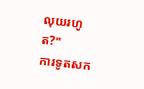លុយរហូត?"
ការទូតសក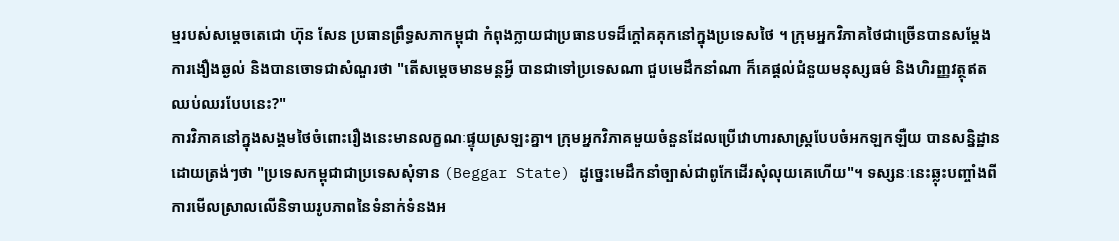ម្មរបស់សម្តេចតេជោ ហ៊ុន សែន ប្រធានព្រឹទ្ធសភាកម្ពុជា កំពុងក្លាយជាប្រធានបទដ៏ក្ដៅគគុកនៅក្នុងប្រទេសថៃ ។ ក្រុមអ្នកវិភាគថៃជាច្រើនបានសម្ដែងការងឿងឆ្ងល់ និងបានចោទជាសំណួរថា "តើសម្តេចមានមន្តអ្វី បានជាទៅប្រទេសណា ជួបមេដឹកនាំណា ក៏គេផ្ដល់ជំនួយមនុស្សធម៌ និងហិរញ្ញវត្ថុឥតឈប់ឈរបែបនេះ?"
ការវិភាគនៅក្នុងសង្គមថៃចំពោះរឿងនេះមានលក្ខណៈផ្ទុយស្រឡះគ្នា។ ក្រុមអ្នកវិភាគមួយចំនួនដែលប្រើវោហារសាស្ត្របែបចំអកឡកឡឺយ បានសន្និដ្ឋានដោយត្រង់ៗថា "ប្រទេសកម្ពុជាជាប្រទេសសុំទាន (Beggar State) ដូច្នេះមេដឹកនាំច្បាស់ជាពូកែដើរសុំលុយគេហើយ"។ ទស្សនៈនេះឆ្លុះបញ្ចាំងពីការមើលស្រាលលើនិទាឃរូបភាពនៃទំនាក់ទំនងអ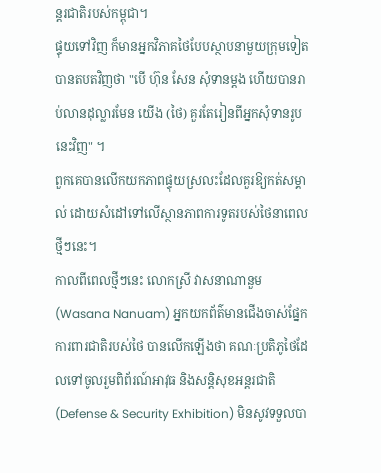ន្តរជាតិរបស់កម្ពុជា។
ផ្ទុយទៅវិញ ក៏មានអ្នកវិភាគថៃបែបស្ថាបនាមួយក្រុមទៀតបានតបតវិញថា "បើ ហ៊ុន សែន សុំទានម្ដង ហើយបានរាប់លានដុល្លារមែន យើង (ថៃ) គួរតែរៀនពីអ្នកសុំទានរូបនេះវិញ" ។
ពួកគេបានលើកយកភាពផ្ទុយស្រលះដែលគួរឱ្យកត់សម្គាល់ ដោយសំដៅទៅលើស្ថានភាពការទូតរបស់ថៃនាពេលថ្មីៗនេះ។
កាលពីពេលថ្មីៗនេះ លោកស្រី វាសនាណានួម (Wasana Nanuam) អ្នកយកព័ត៌មានជើងចាស់ផ្នែកការពារជាតិរបស់ថៃ បានលើកឡើងថា គណៈប្រតិភូថៃដែលទៅចូលរួមពិព័រណ៍អាវុធ និងសន្តិសុខអន្តរជាតិ (Defense & Security Exhibition) មិនសូវទទួលបា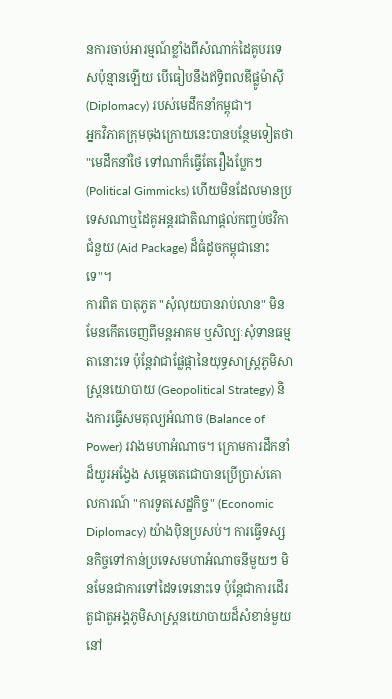នការចាប់អារម្មណ៍ខ្លាំងពីសំណាក់ដៃគូបរទេសប៉ុន្មានឡើយ បើធៀបនឹងឥទ្ធិពលឌីផ្លូម៉ាស៊ី (Diplomacy) របស់មេដឹកនាំកម្ពុជា។
អ្នកវិភាគក្រុមចុងក្រោយនេះបានបន្ថែមទៀតថា "មេដឹកនាំថៃ ទៅណាក៏ធ្វើតែរឿងប្លែកៗ (Political Gimmicks) ហើយមិនដែលមានប្រទេសណាឬដៃគូអន្តរជាតិណាផ្ដល់កញ្ចប់ថវិកាជំនួយ (Aid Package) ដ៏ធំដូចកម្ពុជានោះទេ"។
ការពិត បាតុភូត "សុំលុយបានរាប់លាន" មិនមែនកើតចេញពីមន្តអាគម ឬសិល្បៈសុំទានធម្មតានោះទេ ប៉ុន្តែវាជាផ្លែផ្កានៃយុទ្ធសាស្ត្រភូមិសាស្ត្រនយោបាយ (Geopolitical Strategy) និងការធ្វើសមតុល្យអំណាច (Balance of Power) រវាងមហាអំណាច។ ក្រោមការដឹកនាំដ៏យូរអង្វែង សម្តេចតេជោបានប្រើប្រាស់គោលការណ៍ "ការទូតសេដ្ឋកិច្ច" (Economic Diplomacy) យ៉ាងប៉ិនប្រសប់។ ការធ្វើទស្សនកិច្ចទៅកាន់ប្រទេសមហាអំណាចនីមួយៗ មិនមែនជាការទៅដៃទទេនោះទេ ប៉ុន្តែជាការដើរតួជាតួអង្គភូមិសាស្ត្រនយោបាយដ៏សំខាន់មួយនៅ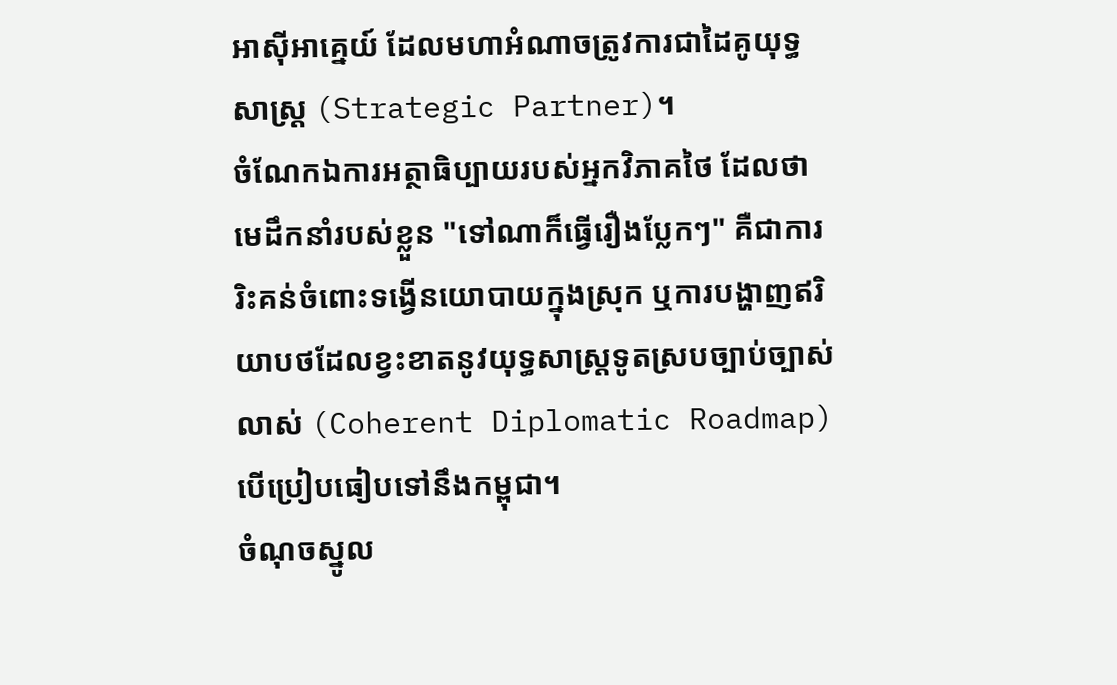អាស៊ីអាគ្នេយ៍ ដែលមហាអំណាចត្រូវការជាដៃគូយុទ្ធសាស្ត្រ (Strategic Partner)។
ចំណែកឯការអត្ថាធិប្បាយរបស់អ្នកវិភាគថៃ ដែលថាមេដឹកនាំរបស់ខ្លួន "ទៅណាក៏ធ្វើរឿងប្លែកៗ" គឺជាការរិះគន់ចំពោះទង្វើនយោបាយក្នុងស្រុក ឬការបង្ហាញឥរិយាបថដែលខ្វះខាតនូវយុទ្ធសាស្ត្រទូតស្របច្បាប់ច្បាស់លាស់ (Coherent Diplomatic Roadmap) បើប្រៀបធៀបទៅនឹងកម្ពុជា។
ចំណុចស្នូល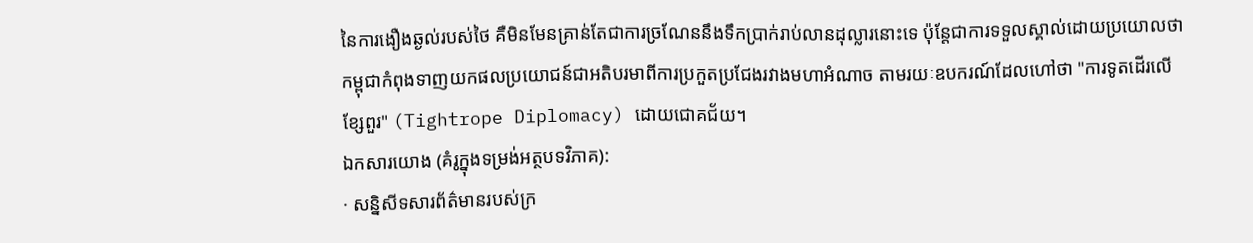នៃការងឿងឆ្ងល់របស់ថៃ គឺមិនមែនគ្រាន់តែជាការច្រណែននឹងទឹកប្រាក់រាប់លានដុល្លារនោះទេ ប៉ុន្តែជាការទទួលស្គាល់ដោយប្រយោលថា កម្ពុជាកំពុងទាញយកផលប្រយោជន៍ជាអតិបរមាពីការប្រកួតប្រជែងរវាងមហាអំណាច តាមរយៈឧបករណ៍ដែលហៅថា "ការទូតដើរលើខ្សែពួរ" (Tightrope Diplomacy) ដោយជោគជ័យ។
ឯកសារយោង (គំរូក្នុងទម្រង់អត្ថបទវិភាគ):
· សន្និសីទសារព័ត៌មានរបស់ក្រ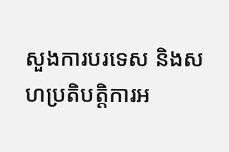សួងការបរទេស និងសហប្រតិបត្តិការអ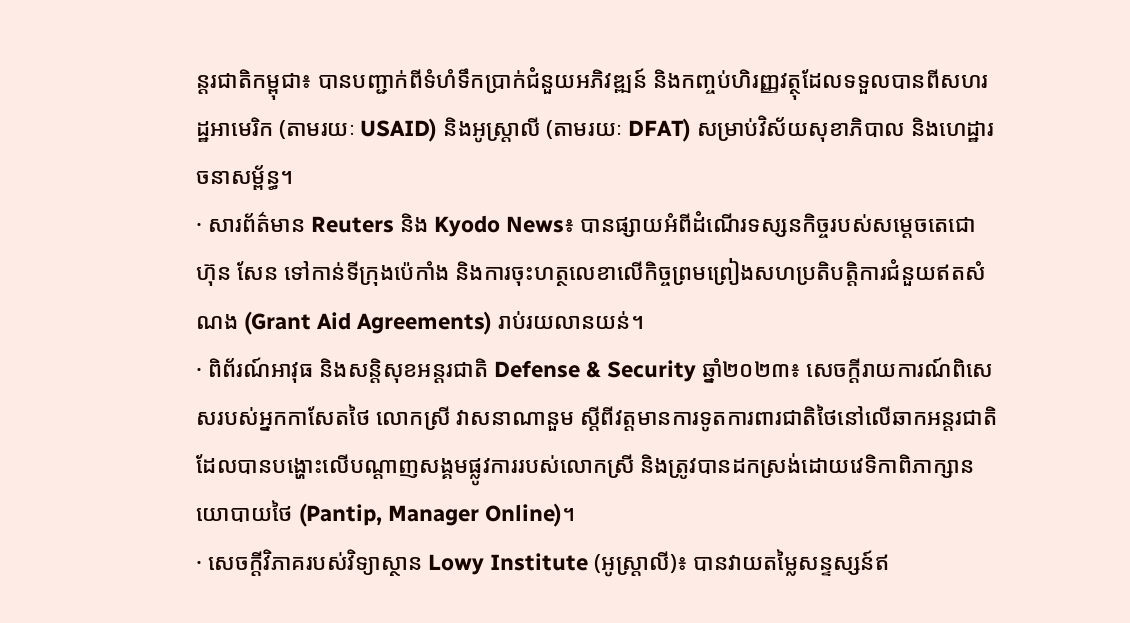ន្តរជាតិកម្ពុជា៖ បានបញ្ជាក់ពីទំហំទឹកប្រាក់ជំនួយអភិវឌ្ឍន៍ និងកញ្ចប់ហិរញ្ញវត្ថុដែលទទួលបានពីសហរដ្ឋអាមេរិក (តាមរយៈ USAID) និងអូស្ត្រាលី (តាមរយៈ DFAT) សម្រាប់វិស័យសុខាភិបាល និងហេដ្ឋារចនាសម្ព័ន្ធ។
· សារព័ត៌មាន Reuters និង Kyodo News៖ បានផ្សាយអំពីដំណើរទស្សនកិច្ចរបស់សម្តេចតេជោ ហ៊ុន សែន ទៅកាន់ទីក្រុងប៉េកាំង និងការចុះហត្ថលេខាលើកិច្ចព្រមព្រៀងសហប្រតិបត្តិការជំនួយឥតសំណង (Grant Aid Agreements) រាប់រយលានយន់។
· ពិព័រណ៍អាវុធ និងសន្តិសុខអន្តរជាតិ Defense & Security ឆ្នាំ២០២៣៖ សេចក្តីរាយការណ៍ពិសេសរបស់អ្នកកាសែតថៃ លោកស្រី វាសនាណានួម ស្តីពីវត្តមានការទូតការពារជាតិថៃនៅលើឆាកអន្តរជាតិ ដែលបានបង្ហោះលើបណ្តាញសង្គមផ្លូវការរបស់លោកស្រី និងត្រូវបានដកស្រង់ដោយវេទិកាពិភាក្សានយោបាយថៃ (Pantip, Manager Online)។
· សេចក្តីវិភាគរបស់វិទ្យាស្ថាន Lowy Institute (អូស្ត្រាលី)៖ បានវាយតម្លៃសន្ទស្សន៍ឥ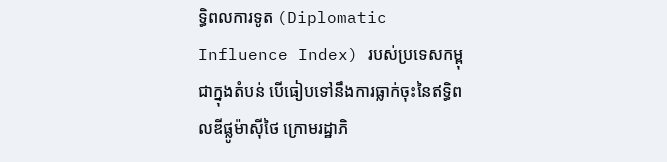ទ្ធិពលការទូត (Diplomatic Influence Index) របស់ប្រទេសកម្ពុជាក្នុងតំបន់ បើធៀបទៅនឹងការធ្លាក់ចុះនៃឥទ្ធិពលឌីផ្លូម៉ាស៊ីថៃ ក្រោមរដ្ឋាភិ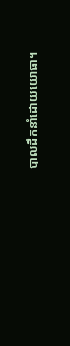បាលដឹកនាំដោយយោធា។